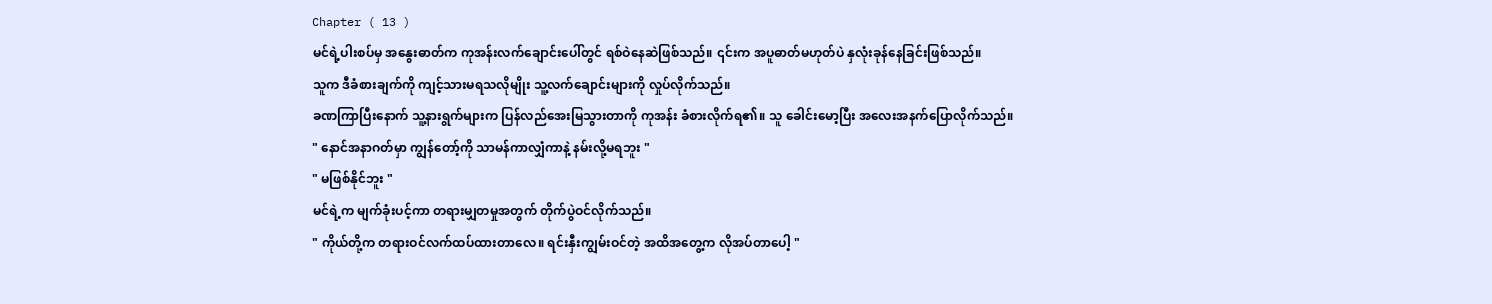Chapter ( 13 )
မင်ရဲ့ပါးစပ်မှ အနွေးဓာတ်က ကုအန်းလက်ချောင်းပေါ်တွင် ရစ်ဝဲနေဆဲဖြစ်သည်။ ၎င်းက အပူဓာတ်မဟုတ်ပဲ နှလုံးခုန်နေခြင်းဖြစ်သည်။
သူက ဒီခံစားချက်ကို ကျင့်သားမရသလိုမျိုး သူ့လက်ချောင်းများကို လှုပ်လိုက်သည်။
ခဏကြာပြီးနောက် သူ့နားရွက်များက ပြန်လည်အေးမြသွားတာကို ကုအန်း ခံစားလိုက်ရ၏။ သူ ခေါင်းမော့ပြီး အလေးအနက်ပြောလိုက်သည်။
" နောင်အနာဂတ်မှာ ကျွန်တော့်ကို သာမန်ကာလျှံကာနဲ့ နမ်းလို့မရဘူး "
" မဖြစ်နိုင်ဘူး "
မင်ရဲ့က မျက်ခုံးပင့်ကာ တရားမျှတမှုအတွက် တိုက်ပွဲဝင်လိုက်သည်။
" ကိုယ်တို့က တရားဝင်လက်ထပ်ထားတာလေ။ ရင်းနှီးကျွမ်းဝင်တဲ့ အထိအတွေ့က လိုအပ်တာပေါ့ "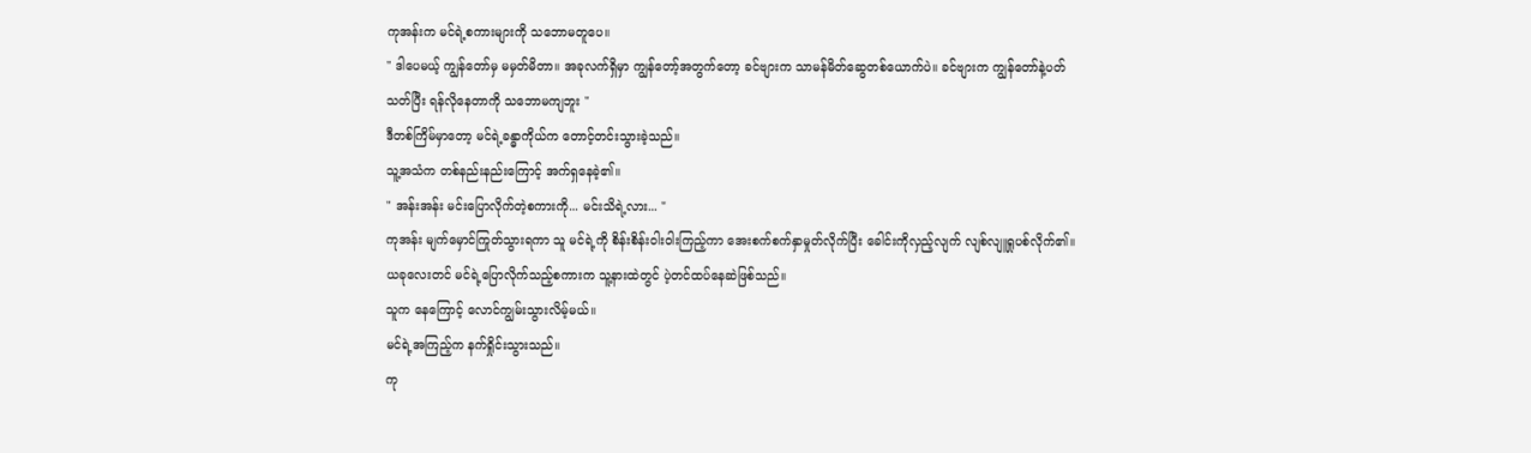ကုအန်းက မင်ရဲ့စကားများကို သဘောမတူပေ။
" ဒါပေမယ့် ကျွန်တော်မှ မမှတ်မိတာ။ အခုလက်ရှိမှာ ကျွန်တော့်အတွက်တော့ ခင်ဗျားက သာမန်မိတ်ဆွေတစ်ယောက်ပဲ။ ခင်ဗျားက ကျွန်တော်နဲ့ပတ်သတ်ပြီး ရန်လိုနေတာကို သဘောမကျဘူး "
ဒီတစ်ကြိမ်မှာတော့ မင်ရဲ့ခန္ဓာကိုယ်က တောင့်တင်းသွားခဲ့သည်။
သူ့အသံက တစ်နည်းနည်းကြောင့် အက်ရှနေခဲ့၏။
" အန်းအန်း မင်းပြောလိုက်တဲ့စကားကို... မင်းသိရဲ့လား... "
ကုအန်း မျက်မှောင်ကြုတ်သွားရကာ သူ မင်ရဲ့ကို စိန်းစိန်းဝါးဝါးကြည့်ကာ အေးစက်စက်နှာမှုတ်လိုက်ပြီး ခေါင်းကိုလှည့်လျက် လျစ်လျူရှုပစ်လိုက်၏။
ယခုလေးတင် မင်ရဲ့ပြောလိုက်သည့်စကားက သူ့နားထဲတွင် ပဲ့တင်ထပ်နေဆဲဖြစ်သည်။
သူက နေကြောင့် လောင်ကျွမ်းသွားလိမ့်မယ်။
မင်ရဲ့အကြည့်က နက်ရှိုင်းသွားသည်။
ကု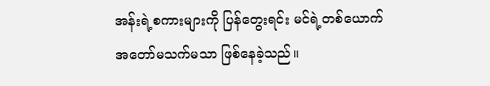အန်းရဲ့စကားများကို ပြန်တွေးရင်း မင်ရဲ့တစ်ယောက် အတော်မသက်မသာ ဖြစ်နေခဲ့သည်။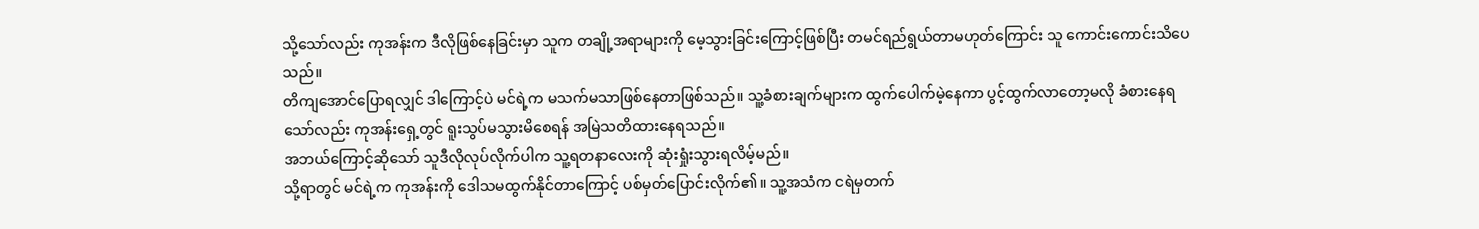သို့သော်လည်း ကုအန်းက ဒီလိုဖြစ်နေခြင်းမှာ သူက တချို့အရာများကို မေ့သွားခြင်းကြောင့်ဖြစ်ပြီး တမင်ရည်ရွယ်တာမဟုတ်ကြောင်း သူ ကောင်းကောင်းသိပေသည်။
တိကျအောင်ပြောရလျှင် ဒါကြောင့်ပဲ မင်ရဲ့က မသက်မသာဖြစ်နေတာဖြစ်သည်။ သူ့ခံစားချက်များက ထွက်ပေါက်မဲ့နေကာ ပွင့်ထွက်လာတော့မလို ခံစားနေရသော်လည်း ကုအန်းရှေ့တွင် ရူးသွပ်မသွားမိစေရန် အမြဲသတိထားနေရသည်။
အဘယ်ကြောင့်ဆိုသော် သူဒီလိုလုပ်လိုက်ပါက သူ့ရတနာလေးကို ဆုံးရှုံးသွားရလိမ့်မည်။
သို့ရာတွင် မင်ရဲ့က ကုအန်းကို ဒေါသမထွက်နိုင်တာကြောင့် ပစ်မှတ်ပြောင်းလိုက်၏။ သူ့အသံက ငရဲမှတက်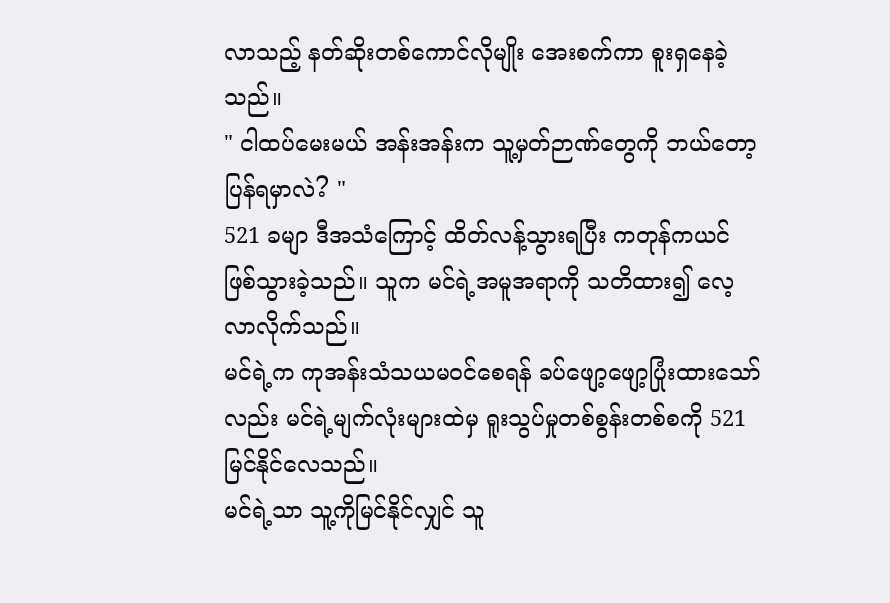လာသည့် နတ်ဆိုးတစ်ကောင်လိုမျိုး အေးစက်ကာ စူးရှနေခဲ့သည်။
" ငါထပ်မေးမယ် အန်းအန်းက သူ့မှတ်ဉာဏ်တွေကို ဘယ်တော့ပြန်ရမှာလဲ? "
521 ခမျာ ဒီအသံကြောင့် ထိတ်လန့်သွားရပြီး ကတုန်ကယင် ဖြစ်သွားခဲ့သည်။ သူက မင်ရဲ့အမူအရာကို သတိထား၍ လေ့လာလိုက်သည်။
မင်ရဲ့က ကုအန်းသံသယမဝင်စေရန် ခပ်ဖျော့ဖျော့ပြုံးထားသော်လည်း မင်ရဲ့မျက်လုံးများထဲမှ ရူးသွပ်မှုတစ်စွန်းတစ်စကို 521 မြင်နိုင်လေသည်။
မင်ရဲ့သာ သူ့ကိုမြင်နိုင်လျှင် သူ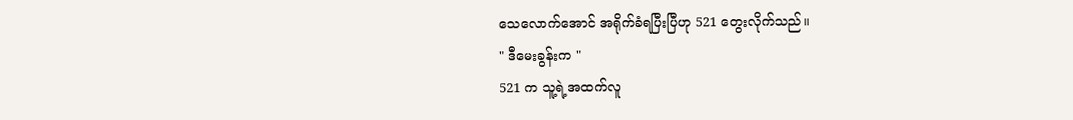သေလောက်အောင် အရိုက်ခံရပြီးပြီဟု 521 တွေးလိုက်သည်။
" ဒီမေးခွန်းက "
521 က သူ့ရဲ့အထက်လူ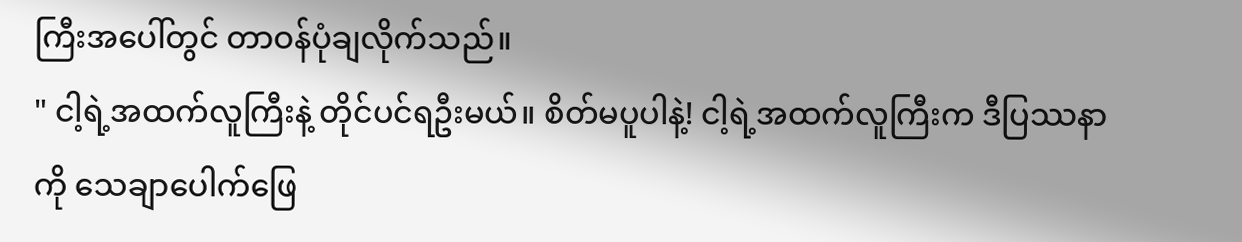ကြီးအပေါ်တွင် တာဝန်ပုံချလိုက်သည်။
" ငါ့ရဲ့အထက်လူကြီးနဲ့ တိုင်ပင်ရဦးမယ်။ စိတ်မပူပါနဲ့! ငါ့ရဲ့အထက်လူကြီးက ဒီပြဿနာကို သေချာပေါက်ဖြေ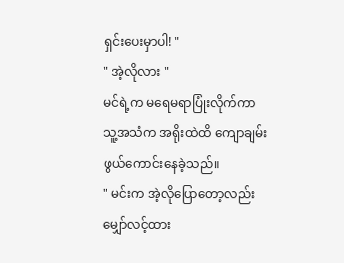ရှင်းပေးမှာပါ! "
" အဲ့လိုလား "
မင်ရဲ့က မရေမရာပြုံးလိုက်ကာ သူ့အသံက အရိုးထဲထိ ကျောချမ်းဖွယ်ကောင်းနေခဲ့သည်။
" မင်းက အဲ့လိုပြောတော့လည်း မျှော်လင့်ထား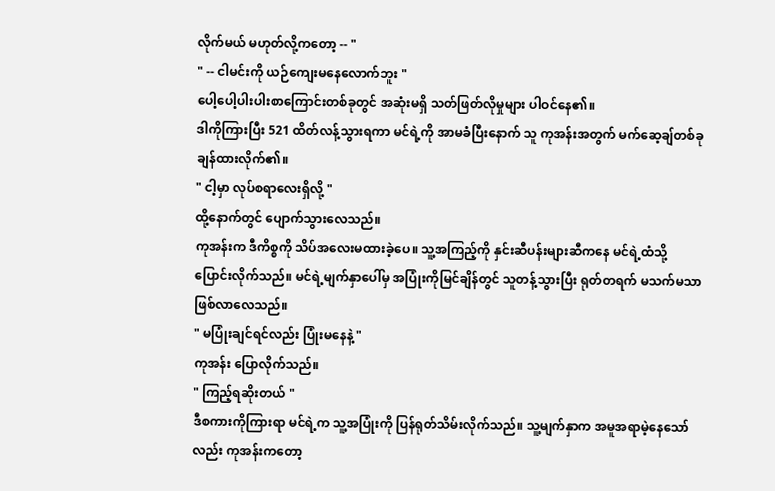လိုက်မယ် မဟုတ်လို့ကတော့ -- "
" -- ငါမင်းကို ယဉ်ကျေးမနေလောက်ဘူး "
ပေါ့ပေါ့ပါးပါးစာကြောင်းတစ်ခုတွင် အဆုံးမရှိ သတ်ဖြတ်လိုမှုများ ပါဝင်နေ၏။
ဒါကိုကြားပြီး 521 ထိတ်လန့်သွားရကာ မင်ရဲ့ကို အာမခံပြီးနောက် သူ ကုအန်းအတွက် မက်ဆေ့ချ်တစ်ခု ချန်ထားလိုက်၏။
" ငါ့မှာ လုပ်စရာလေးရှိလို့ "
ထို့နောက်တွင် ပျောက်သွားလေသည်။
ကုအန်းက ဒီကိစ္စကို သိပ်အလေးမထားခဲ့ပေ။ သူ့အကြည့်ကို နှင်းဆီပန်းများဆီကနေ မင်ရဲ့ထံသို့ ပြောင်းလိုက်သည်။ မင်ရဲ့မျက်နှာပေါ်မှ အပြုံးကိုမြင်ချိန်တွင် သူတန့်သွားပြီး ရုတ်တရက် မသက်မသာ ဖြစ်လာလေသည်။
" မပြုံးချင်ရင်လည်း ပြုံးမနေနဲ့ "
ကုအန်း ပြောလိုက်သည်။
" ကြည့်ရဆိုးတယ် "
ဒီစကားကိုကြားရာ မင်ရဲ့က သူ့အပြုံးကို ပြန်ရုတ်သိမ်းလိုက်သည်။ သူ့မျက်နှာက အမူအရာမဲ့နေသော်လည်း ကုအန်းကတော့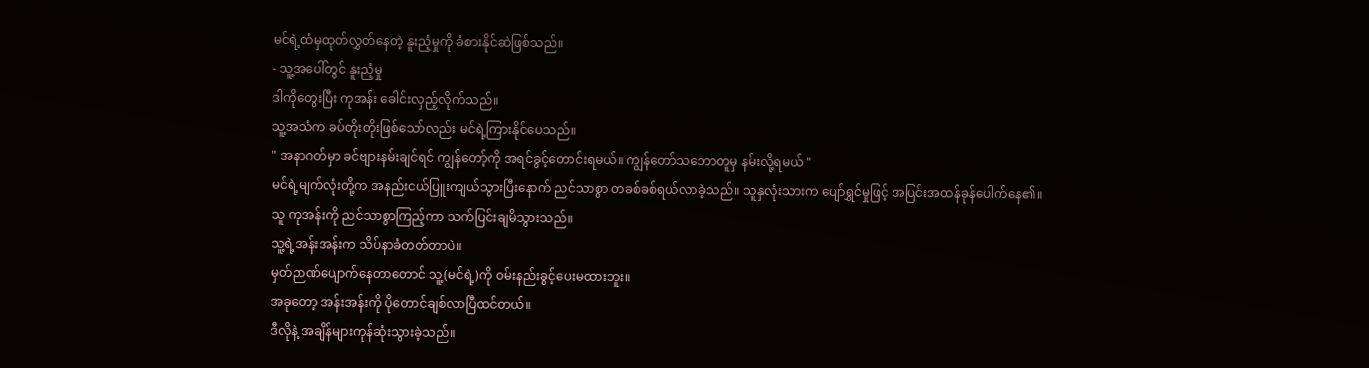မင်ရဲ့ထံမှထုတ်လွှတ်နေတဲ့ နူးညံ့မှုကို ခံစားနိုင်ဆဲဖြစ်သည်။
- သူ့အပေါ်တွင် နူးညံ့မှု
ဒါကိုတွေးပြီး ကုအန်း ခေါင်းလှည့်လိုက်သည်။
သူ့အသံက ခပ်တိုးတိုးဖြစ်သော်လည်း မင်ရဲ့ကြားနိုင်ပေသည်။
" အနာဂတ်မှာ ခင်ဗျားနမ်းချင်ရင် ကျွန်တော့်ကို အရင်ခွင့်တောင်းရမယ်။ ကျွန်တော်သဘောတူမှ နမ်းလို့ရမယ် "
မင်ရဲ့မျက်လုံးတို့က အနည်းငယ်ပြူးကျယ်သွားပြီးနောက် ညင်သာစွာ တခစ်ခစ်ရယ်လာခဲ့သည်။ သူနှလုံးသားက ပျော်ရွှင်မှုဖြင့် အပြင်းအထန်ခုန်ပေါက်နေ၏။
သူ ကုအန်းကို ညင်သာစွာကြည့်ကာ သက်ပြင်းချမိသွားသည်။
သူ့ရဲ့အန်းအန်းက သိပ်နာခံတတ်တာပဲ။
မှတ်ဉာဏ်ပျောက်နေတာတောင် သူ့(မင်ရဲ့)ကို ဝမ်းနည်းခွင့်ပေးမထားဘူး။
အခုတော့ အန်းအန်းကို ပိုတောင်ချစ်လာပြီထင်တယ်။
ဒီလိုနဲ့ အချိန်များကုန်ဆုံးသွားခဲ့သည်။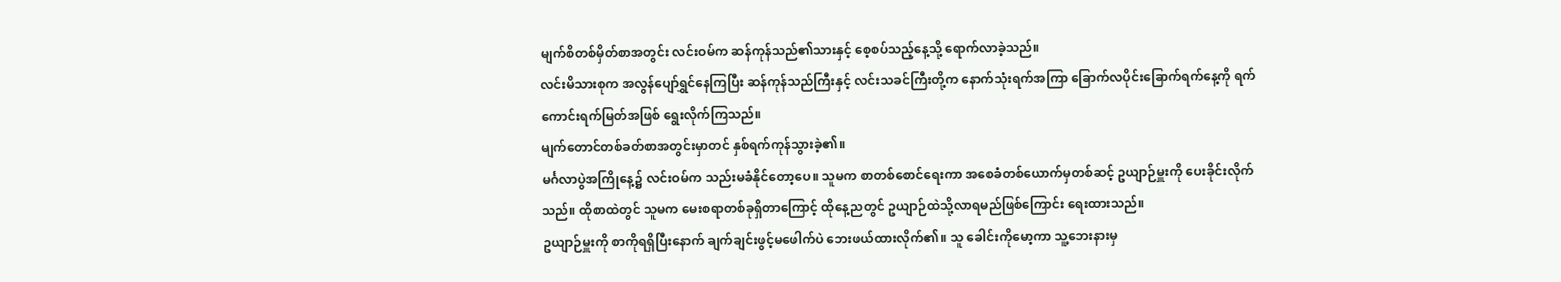မျက်စိတစ်မှိတ်စာအတွင်း လင်းဝမ်က ဆန်ကုန်သည်၏သားနှင့် စေ့စပ်သည့်နေ့သို့ ရောက်လာခဲ့သည်။
လင်းမိသားစုက အလွန်ပျော်ရွှင်နေကြပြီး ဆန်ကုန်သည်ကြီးနှင့် လင်းသခင်ကြီးတို့က နောက်သုံးရက်အကြာ ခြောက်လပိုင်းခြောက်ရက်နေ့ကို ရက်ကောင်းရက်မြတ်အဖြစ် ရွေးလိုက်ကြသည်။
မျက်တောင်တစ်ခတ်စာအတွင်းမှာတင် နှစ်ရက်ကုန်သွားခဲ့၏။
မင်္ဂလာပွဲအကြိုနေ့၌ လင်းဝမ်က သည်းမခံနိုင်တော့ပေ။ သူမက စာတစ်စောင်ရေးကာ အစေခံတစ်ယောက်မှတစ်ဆင့် ဥယျာဉ်မှူးကို ပေးခိုင်းလိုက်သည်။ ထိုစာထဲတွင် သူမက မေးစရာတစ်ခုရှိတာကြောင့် ထိုနေ့ညတွင် ဥယျာဉ်ထဲသို့လာရမည်ဖြစ်ကြောင်း ရေးထားသည်။
ဥယျာဉ်မှူးကို စာကိုရရှိပြီးနောက် ချက်ချင်းဖွင့်မဖေါက်ပဲ ဘေးဖယ်ထားလိုက်၏။ သူ ခေါင်းကိုမော့ကာ သူ့ဘေးနားမှ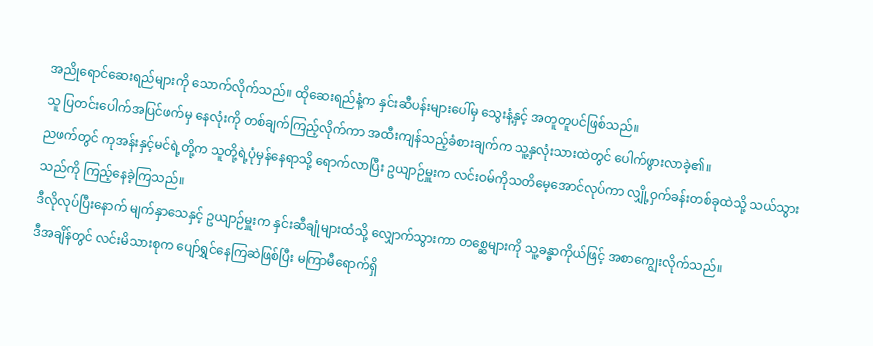အညိုရောင်ဆေးရည်များကို သောက်လိုက်သည်။ ထိုဆေးရည်နံ့က နှင်းဆီပန်းများပေါ်မှ သွေးနံ့နှင့် အတူတူပင်ဖြစ်သည်။
သူ ပြတင်းပေါက်အပြင်ဖက်မှ နေလုံးကို တစ်ချက်ကြည့်လိုက်ကာ အထီးကျန်သည့်ခံစားချက်က သူ့နှလုံးသားထဲတွင် ပေါက်ဖွားလာခဲ့၏။
ညဖက်တွင် ကုအန်းနှင့်မင်ရဲ့တို့က သူတို့ရဲ့ပုံမှန်နေရာသို့ ရောက်လာပြီး ဥယျာဉ်မှူးက လင်းဝမ်ကိုသတိမေ့အောင်လုပ်ကာ လျှို့ဝှက်ခန်းတစ်ခုထဲသို့ သယ်သွားသည်ကို ကြည့်နေခဲ့ကြသည်။
ဒီလိုလုပ်ပြီးနောက် မျက်နှာသေနှင့် ဥယျာဉ်မှူးက နှင်းဆီချုံများထံသို့ လျှောက်သွားကာ တစ္ဆေများကို သူ့ခန္ဓာကိုယ်ဖြင့် အစာကျွေးလိုက်သည်။
ဒီအချိန်တွင် လင်းမိသားစုက ပျော်ရွှင်နေကြဆဲဖြစ်ပြီး မကြာမီရောက်ရှိ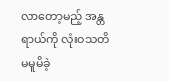လာတော့မည့် အန္တရာယ်ကို လုံးဝသတိမမူမိခဲ့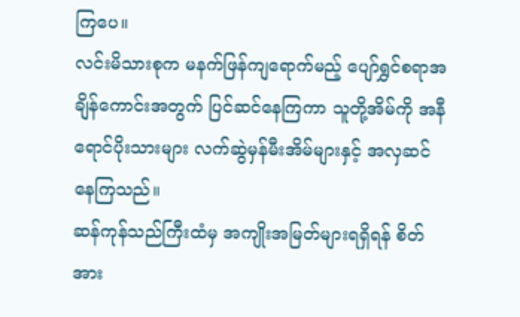ကြပေ။
လင်းမိသားစုက မနက်ဖြန်ကျရောက်မည့် ပျော်ရွှင်စရာအချိန်ကောင်းအတွက် ပြင်ဆင်နေကြကာ သူတို့အိမ်ကို အနီရောင်ပိုးသားများ လက်ဆွဲမှန်မီးအိမ်များနှင့် အလှဆင်နေကြသည်။
ဆန်ကုန်သည်ကြီးထံမှ အကျိုးအမြတ်များရရှိရန် စိတ်အား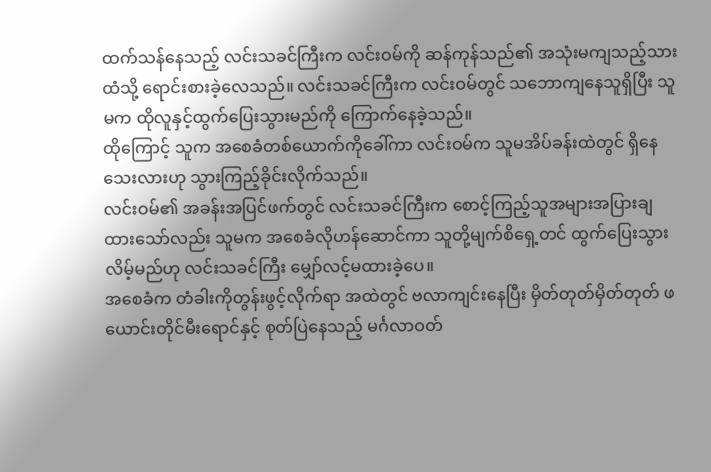ထက်သန်နေသည့် လင်းသခင်ကြီးက လင်းဝမ်ကို ဆန်ကုန်သည်၏ အသုံးမကျသည့်သားထံသို့ ရောင်းစားခဲ့လေသည်။ လင်းသခင်ကြီးက လင်းဝမ်တွင် သဘောကျနေသူရှိပြီး သူမက ထိုလူနှင့်ထွက်ပြေးသွားမည်ကို ကြောက်နေခဲ့သည်။
ထိုကြောင့် သူက အစေခံတစ်ယောက်ကိုခေါ်ကာ လင်းဝမ်က သူမအိပ်ခန်းထဲတွင် ရှိနေသေးလားဟု သွားကြည့်ခိုင်းလိုက်သည်။
လင်းဝမ်၏ အခန်းအပြင်ဖက်တွင် လင်းသခင်ကြီးက စောင့်ကြည့်သူအများအပြားချထားသော်လည်း သူမက အစေခံလိုဟန်ဆောင်ကာ သူတို့မျက်စိရှေ့တင် ထွက်ပြေးသွားလိမ့်မည်ဟု လင်းသခင်ကြီး မျှော်လင့်မထားခဲ့ပေ။
အစေခံက တံခါးကိုတွန်းဖွင့်လိုက်ရာ အထဲတွင် ဗလာကျင်းနေပြီး မှိတ်တုတ်မှိတ်တုတ် ဖယောင်းတိုင်မီးရောင်နှင့် စုတ်ပြဲနေသည့် မင်္ဂလာဝတ်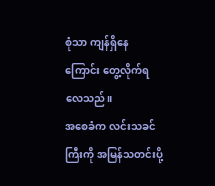စုံသာ ကျန်ရှိနေကြောင်း တွေ့လိုက်ရလေသည်။
အစေခံက လင်းသခင်ကြီးကို အမြန်သတင်းပို့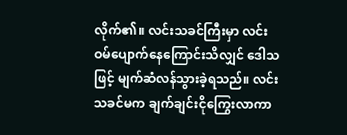လိုက်၏။ လင်းသခင်ကြီးမှာ လင်းဝမ်ပျောက်နေကြောင်းသိလျှင် ဒေါသဖြင့် မျက်ဆံလန်သွားခဲ့ရသည်။ လင်းသခင်မက ချက်ချင်းငိုကြွေးလာကာ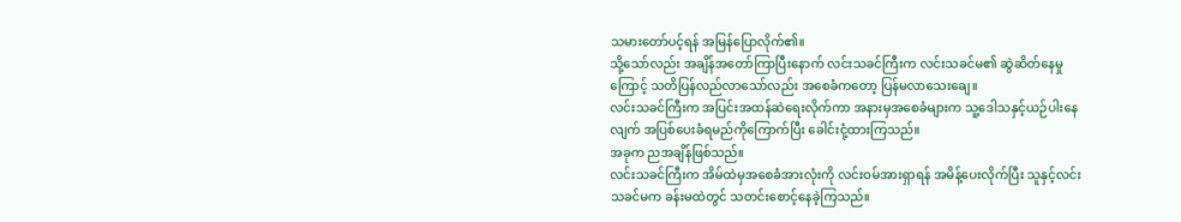သမားတော်ပင့်ရန် အမြန်ပြောလိုက်၏။
သို့သော်လည်း အချိန်အတော်ကြာပြီးနောက် လင်းသခင်ကြီးက လင်းသခင်မ၏ ဆွဲဆိတ်နေမှုကြောင့် သတိပြန်လည်လာသော်လည်း အစေခံကတော့ ပြန်မလာသေးချေ။
လင်းသခင်ကြီးက အပြင်းအထန်ဆဲရေးလိုက်ကာ အနားမှအစေခံများက သူ့ဒေါသနှင့်ယဉ်ပါးနေလျက် အပြစ်ပေးခံရမည်ကိုကြောက်ပြီး ခေါင်းငုံ့ထားကြသည်။
အခုက ညအချိန်ဖြစ်သည်။
လင်းသခင်ကြီးက အိမ်ထဲမှအစေခံအားလုံးကို လင်းဝမ်အားရှာရန် အမိန့်ပေးလိုက်ပြီး သူနှင့်လင်းသခင်မက ခန်းမထဲတွင် သတင်းစောင့်နေခဲ့ကြသည်။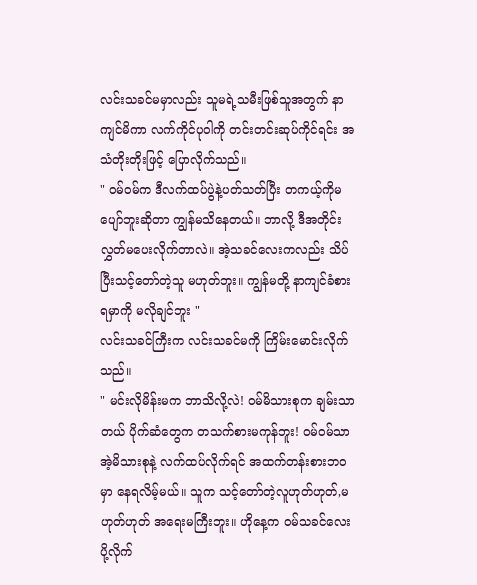လင်းသခင်မမှာလည်း သူမရဲ့သမီးဖြစ်သူအတွက် နာကျင်မိကာ လက်ကိုင်ပုဝါကို တင်းတင်းဆုပ်ကိုင်ရင်း အသံတိုးတိုးဖြင့် ပြောလိုက်သည်။
" ဝမ်ဝမ်က ဒီလက်ထပ်ပွဲနဲ့ပတ်သတ်ပြီး တကယ့်ကိုမပျော်ဘူးဆိုတာ ကျွန်မသိနေတယ်။ ဘာလို့ ဒီအတိုင်း လွှတ်မပေးလိုက်တာလဲ။ အဲ့သခင်လေးကလည်း သိပ်ပြီးသင့်တော်တဲ့သူ မဟုတ်ဘူး။ ကျွန်မတို့ နာကျင်ခံစားရမှာကို မလိုချင်ဘူး "
လင်းသခင်ကြီးက လင်းသခင်မကို ကြိမ်းမောင်းလိုက်သည်။
" မင်းလိုမိန်းမက ဘာသိလို့လဲ! ဝမ်မိသားစုက ချမ်းသာတယ် ပိုက်ဆံတွေက တသက်စားမကုန်ဘူး! ဝမ်ဝမ်သာ အဲ့မိသားစုနဲ့ လက်ထပ်လိုက်ရင် အထက်တန်းစားဘဝမှာ နေရလိမ့်မယ်။ သူက သင့်တော်တဲ့လူဟုတ်ဟုတ်,မဟုတ်ဟုတ် အရေးမကြီးဘူး။ ဟိုနေ့က ဝမ်သခင်လေးပို့လိုက်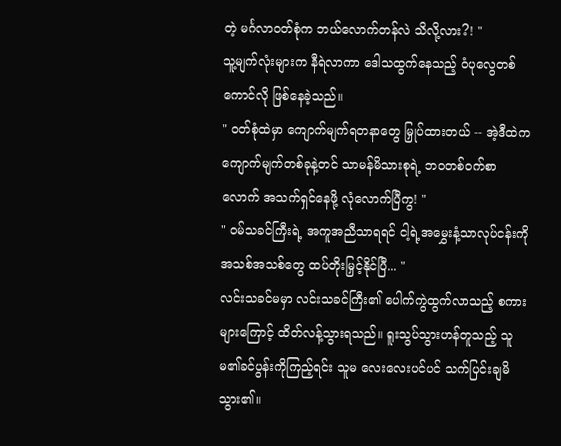တဲ့ မင်္ဂလာဝတ်စုံက ဘယ်လောက်တန်လဲ သိလို့လား?! "
သူ့မျက်လုံးများက နီရဲလာကာ ဒေါသထွက်နေသည့် ဝံပုလွေတစ်ကောင်လို ဖြစ်နေခဲ့သည်။
" ဝတ်စုံထဲမှာ ကျောက်မျက်ရတနာတွေ မြှုပ်ထားတယ် -- အဲ့ဒီထဲက ကျောက်မျက်တစ်ခုနဲ့တင် သာမန်မိသားစုရဲ့ ဘဝတစ်ဝက်စာလောက် အသက်ရှင်နေဖို့ လုံလောက်ပြီကွ! "
" ဝမ်သခင်ကြီးရဲ့ အကူအညီသာရရင် ငါ့ရဲ့အမွှေးနံ့သာလုပ်ငန်းကို အသစ်အသစ်တွေ ထပ်တိုးမြှင့်နိုင်ပြီ... "
လင်းသခင်မမှာ လင်းသခင်ကြီး၏ ပေါက်ကွဲထွက်လာသည့် စကားများကြောင့် ထိတ်လန့်သွားရသည်။ ရူးသွပ်သွားဟန်တူသည့် သူမ၏ခင်ပွန်းကိုကြည့်ရင်း သူမ လေးလေးပင်ပင် သက်ပြင်းချမိသွား၏။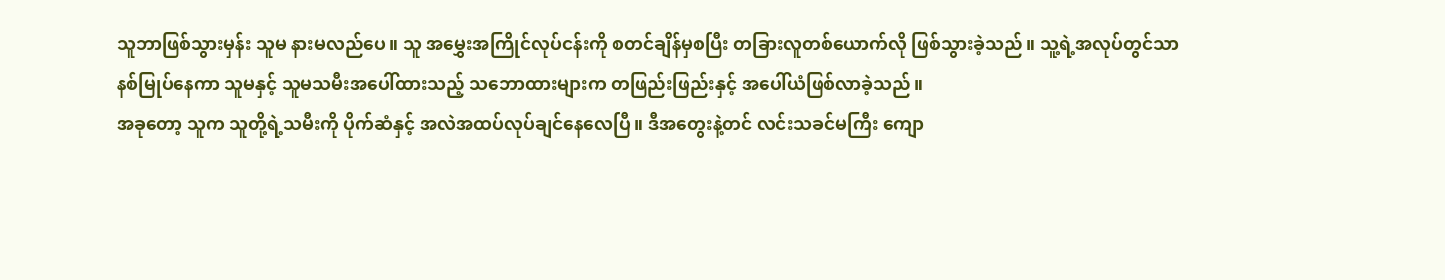သူဘာဖြစ်သွားမှန်း သူမ နားမလည်ပေ။ သူ အမွှေးအကြိုင်လုပ်ငန်းကို စတင်ချိန်မှစပြီး တခြားလူတစ်ယောက်လို ဖြစ်သွားခဲ့သည်။ သူ့ရဲ့အလုပ်တွင်သာ နစ်မြုပ်နေကာ သူမနှင့် သူမသမီးအပေါ်ထားသည့် သဘောထားများက တဖြည်းဖြည်းနှင့် အပေါ်ယံဖြစ်လာခဲ့သည်။
အခုတော့ သူက သူတို့ရဲ့သမီးကို ပိုက်ဆံနှင့် အလဲအထပ်လုပ်ချင်နေလေပြီ။ ဒီအတွေးနဲ့တင် လင်းသခင်မကြီး ကျော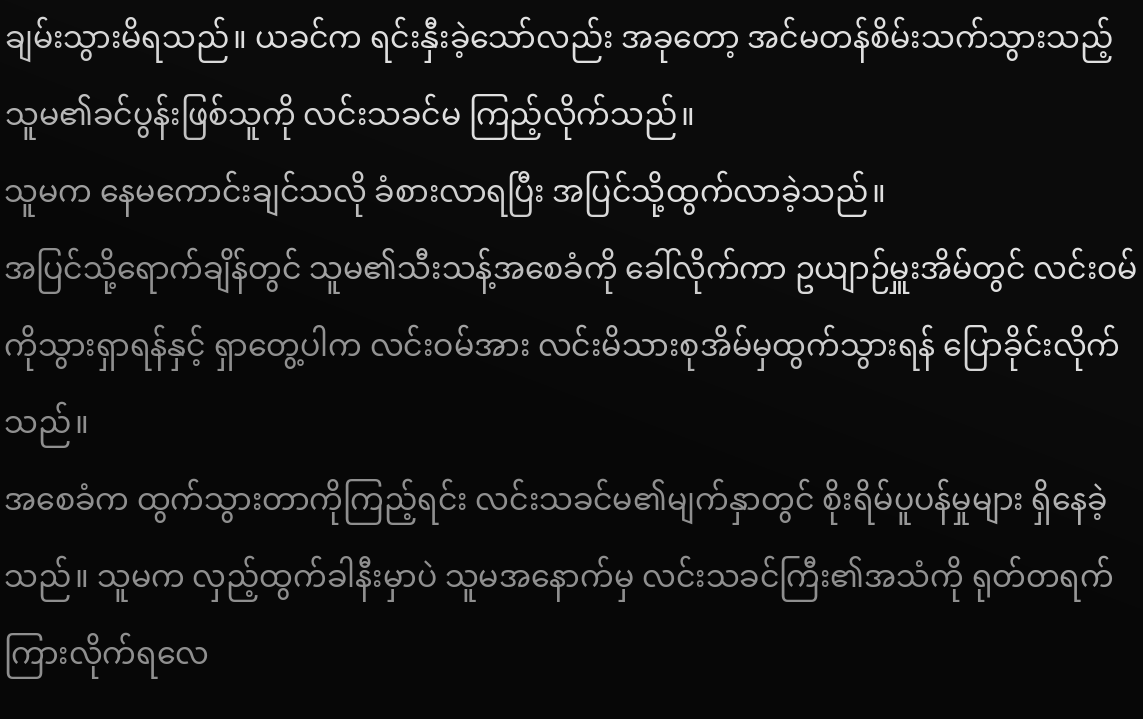ချမ်းသွားမိရသည်။ ယခင်က ရင်းနှီးခဲ့သော်လည်း အခုတော့ အင်မတန်စိမ်းသက်သွားသည့် သူမ၏ခင်ပွန်းဖြစ်သူကို လင်းသခင်မ ကြည့်လိုက်သည်။
သူမက နေမကောင်းချင်သလို ခံစားလာရပြီး အပြင်သို့ထွက်လာခဲ့သည်။
အပြင်သို့ရောက်ချိန်တွင် သူမ၏သီးသန့်အစေခံကို ခေါ်လိုက်ကာ ဥယျာဉ်မှူးအိမ်တွင် လင်းဝမ်ကိုသွားရှာရန်နှင့် ရှာတွေ့ပါက လင်းဝမ်အား လင်းမိသားစုအိမ်မှထွက်သွားရန် ပြောခိုင်းလိုက်သည်။
အစေခံက ထွက်သွားတာကိုကြည့်ရင်း လင်းသခင်မ၏မျက်နှာတွင် စိုးရိမ်ပူပန်မှုများ ရှိနေခဲ့သည်။ သူမက လှည့်ထွက်ခါနီးမှာပဲ သူမအနောက်မှ လင်းသခင်ကြီး၏အသံကို ရုတ်တရက် ကြားလိုက်ရလေ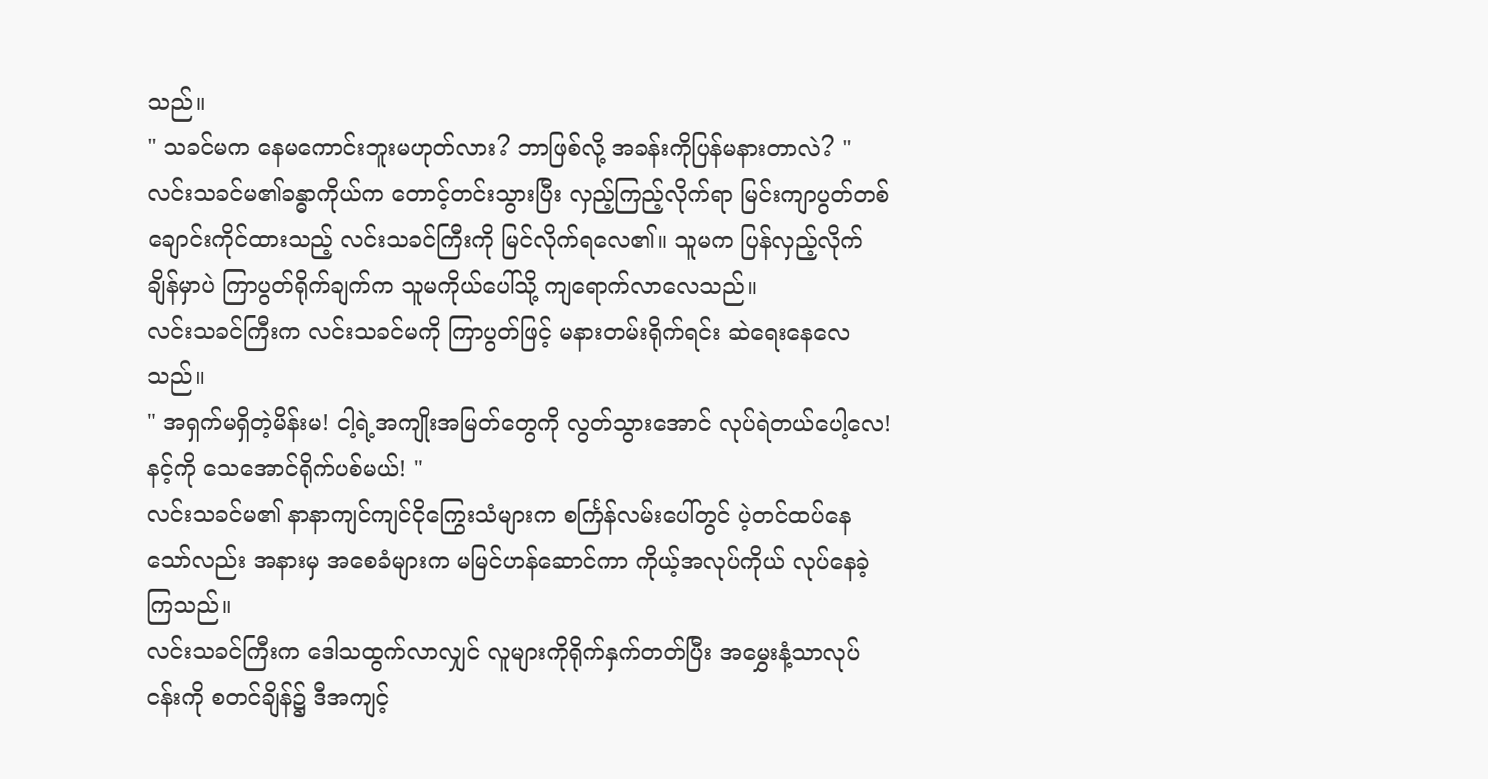သည်။
" သခင်မက နေမကောင်းဘူးမဟုတ်လား? ဘာဖြစ်လို့ အခန်းကိုပြန်မနားတာလဲ? "
လင်းသခင်မ၏ခန္ဓာကိုယ်က တောင့်တင်းသွားပြီး လှည့်ကြည့်လိုက်ရာ မြင်းကျာပွတ်တစ်ချောင်းကိုင်ထားသည့် လင်းသခင်ကြီးကို မြင်လိုက်ရလေ၏။ သူမက ပြန်လှည့်လိုက်ချိန်မှာပဲ ကြာပွတ်ရိုက်ချက်က သူမကိုယ်ပေါ်သို့ ကျရောက်လာလေသည်။
လင်းသခင်ကြီးက လင်းသခင်မကို ကြာပွတ်ဖြင့် မနားတမ်းရိုက်ရင်း ဆဲရေးနေလေသည်။
" အရှက်မရှိတဲ့မိန်းမ! ငါ့ရဲ့အကျိုးအမြတ်တွေကို လွတ်သွားအောင် လုပ်ရဲတယ်ပေါ့လေ! နင့်ကို သေအောင်ရိုက်ပစ်မယ်! "
လင်းသခင်မ၏ နာနာကျင်ကျင်ငိုကြွေးသံများက စင်္ကြန်လမ်းပေါ်တွင် ပဲ့တင်ထပ်နေသော်လည်း အနားမှ အစေခံများက မမြင်ဟန်ဆောင်ကာ ကိုယ့်အလုပ်ကိုယ် လုပ်နေခဲ့ကြသည်။
လင်းသခင်ကြီးက ဒေါသထွက်လာလျှင် လူများကိုရိုက်နှက်တတ်ပြီး အမွှေးနံ့သာလုပ်ငန်းကို စတင်ချိန်၌ ဒီအကျင့်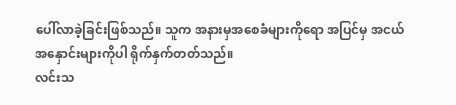ပေါ်လာခဲ့ခြင်းဖြစ်သည်။ သူက အနားမှအစေခံများကိုရော အပြင်မှ အငယ်အနှောင်းများကိုပါ ရိုက်နှက်တတ်သည်။
လင်းသ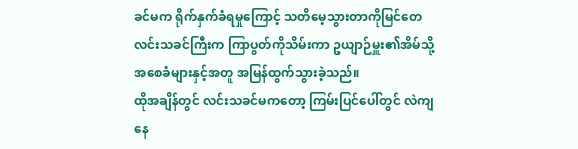ခင်မက ရိုက်နှက်ခံရမှုကြောင့် သတိမေ့သွားတာကိုမြင်တေ
လင်းသခင်ကြီးက ကြာပွတ်ကိုသိမ်းကာ ဥယျာဉ်မှူး၏အိမ်သို့ အစေခံများနှင့်အတူ အမြန်ထွက်သွားခဲ့သည်။
ထိုအချိန်တွင် လင်းသခင်မကတော့ ကြမ်းပြင်ပေါ်တွင် လဲကျနေ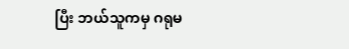ပြီး ဘယ်သူကမှ ဂရုမ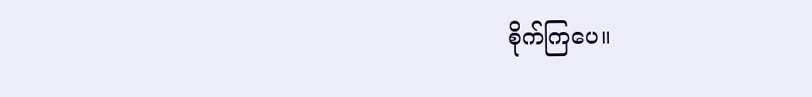စိုက်ကြပေ။